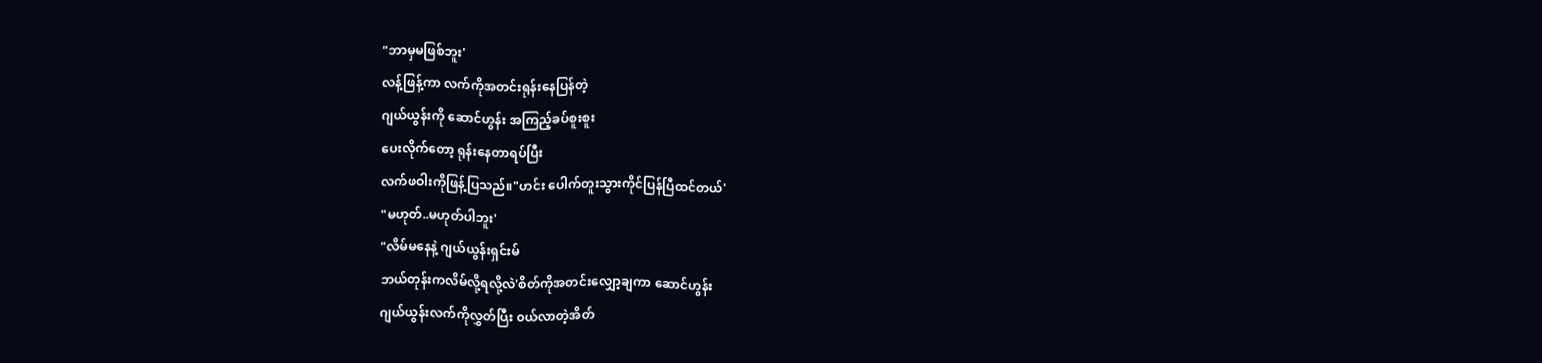"ဘာမှမဖြစ်ဘူး'
လန့်ဖြန့်ကာ လက်ကိုအတင်းရုန်းနေပြန်တဲ့
ဂျယ်ယွန်းကို ဆောင်ဟွန်း အကြည့်ခပ်စူးစူး
ပေးလိုက်တော့ ရုန်းနေတာရပ်ပြီး
လက်ဖဝါးကိုဖြန့်ပြသည်။"ဟင်း ပေါက်တူးသွားကိုင်ပြန်ပြီထင်တယ်'
"မဟုတ်..မဟုတ်ပါဘူး'
"လိမ်မနေနဲ့ ဂျယ်ယွန်းရှင်းမ်
ဘယ်တုန်းကလိမ်လို့ရလို့လဲ'စိတ်ကိုအတင်းလျှော့ချကာ ဆောင်ဟွန်း
ဂျယ်ယွန်းလက်ကိုလွှတ်ပြီး ၀ယ်လာတဲ့အိတ်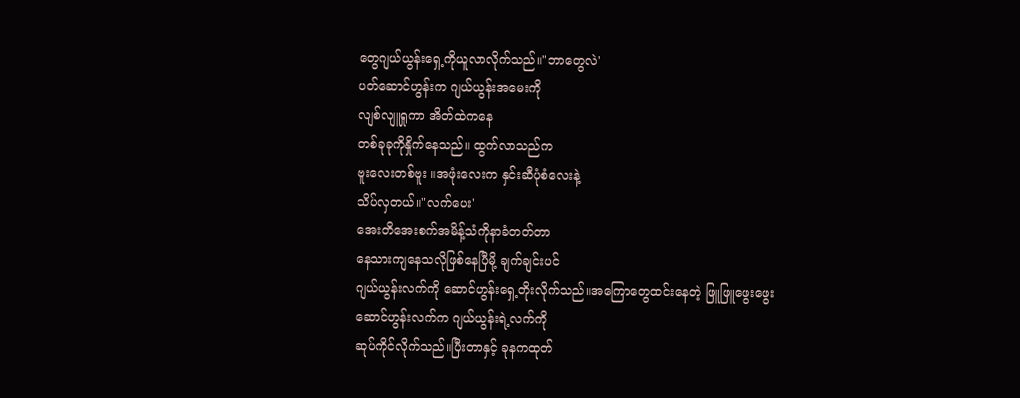တွေဂျယ်ယွန်းရှေ့ကိုယူလာလိုက်သည်။"ဘာတွေလဲ'
ပတ်ဆောင်ဟွန်းက ဂျယ်ယွန်းအမေးကို
လျစ်လျူရှုကာ အိတ်ထဲကနေ
တစ်ခုခုကိုနှိုက်နေသည်။ ထွက်လာသည်က
ဗူးလေးတစ်ဗူး ။အဖုံးလေးက နှင်းဆီပုံစံလေးနဲ့
သိပ်လှတယ်။"လက်ပေး'
အေးတိအေးစက်အမိန့်သံကိုနာခံတတ်တာ
နေသားကျနေသလိုဖြစ်နေပြီမို့ ချက်ချင်းပင်
ဂျယ်ယွန်းလက်ကို ဆောင်ဟွန်းရှေ့တိုးလိုက်သည်။အကြောတွေထင်းနေတဲ့ ဖြူဖြူဖွေးဖွေး
ဆောင်ဟွန်းလက်က ဂျယ်ယွန်းရဲ့လက်ကို
ဆုပ်ကိုင်လိုက်သည်။ပြီးတာနှင့် ခုနကထုတ်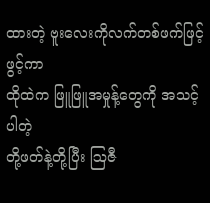ထားတဲ့ ဗူးလေးကိုလက်တစ်ဖက်ဖြင့်ဖွင့်ကာ
ထိုထဲက ဖြူဖြူအမှုန့်တွေကို အသင့်ပါတဲ့
တို့ဖတ်နဲ့တို့ပြီး ဩဇီ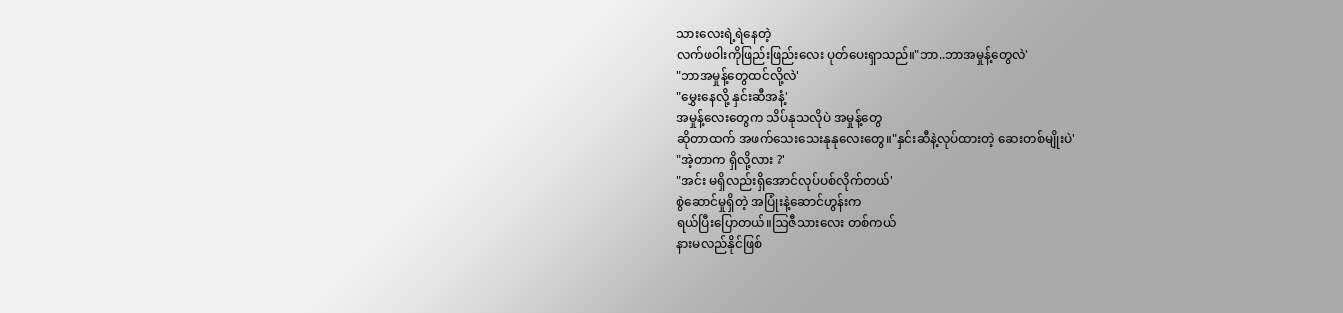သားလေးရဲ့ရဲနေတဲ့
လက်ဖဝါးကိုဖြည်းဖြည်းလေး ပုတ်ပေးရှာသည်။"ဘာ..ဘာအမှုန့်တွေလဲ'
"ဘာအမှုန့်တွေထင်လို့လဲ'
"မွှေးနေလို့ နှင်းဆီအနံ့'
အမှုန့်လေးတွေက သိပ်နုသလိုပဲ အမှုန့်တွေ
ဆိုတာထက် အဖက်သေးသေးနုနုလေးတွေ။"နှင်းဆီနဲ့လုပ်ထားတဲ့ ဆေးတစ်မျိုးပဲ'
"အဲ့တာက ရှိလို့လား ?'
"အင်း မရှိလည်းရှိအောင်လုပ်ပစ်လိုက်တယ်'
စွဲဆောင်မှုရှိတဲ့ အပြုံးနဲ့ဆောင်ဟွန်းက
ရယ်ပြီးပြောတယ်။ဩဇီသားလေး တစ်ကယ်
နားမလည်နိုင်ဖြစ်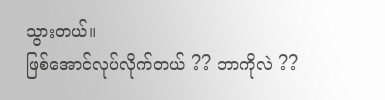သွားတယ်။
ဖြစ်အောင်လုပ်လိုက်တယ် ?? ဘာကိုလဲ ??